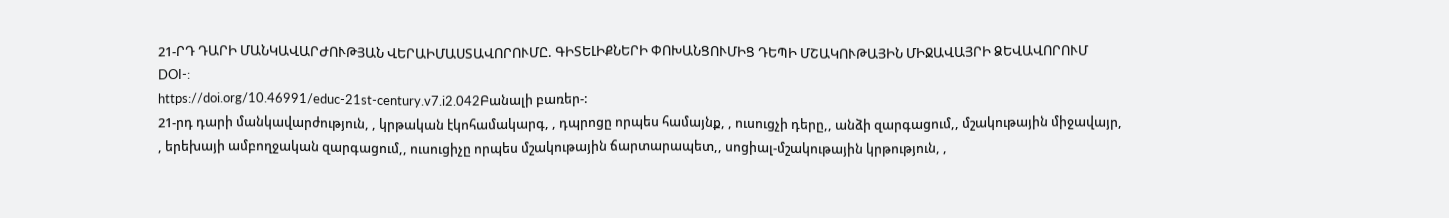21-ՐԴ ԴԱՐԻ ՄԱՆԿԱՎԱՐԺՈՒԹՅԱՆ ՎԵՐԱԻՄԱՍՏԱՎՈՐՈՒՄԸ. ԳԻՏԵԼԻՔՆԵՐԻ ՓՈԽԱՆՑՈՒՄԻՑ ԴԵՊԻ ՄՇԱԿՈՒԹԱՅԻՆ ՄԻՋԱՎԱՅՐԻ ՁԵՎԱՎՈՐՈՒՄ
DOI-:
https://doi.org/10.46991/educ-21st-century.v7.i2.042Բանալի բառեր-:
21-րդ դարի մանկավարժություն, , կրթական էկոհամակարգ, , դպրոցը որպես համայնք, , ուսուցչի դերը,, անձի զարգացում,, մշակութային միջավայր, , երեխայի ամբողջական զարգացում,, ուսուցիչը որպես մշակութային ճարտարապետ,, սոցիալ-մշակութային կրթություն, ,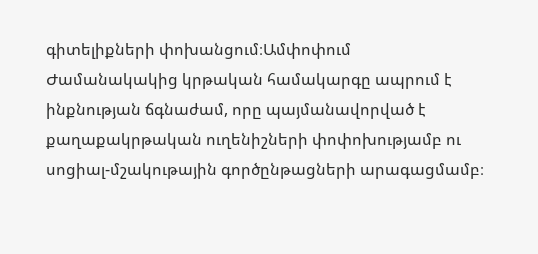գիտելիքների փոխանցում։Ամփոփում
Ժամանակակից կրթական համակարգը ապրում է ինքնության ճգնաժամ, որը պայմանավորված է քաղաքակրթական ուղենիշների փոփոխությամբ ու սոցիալ-մշակութային գործընթացների արագացմամբ։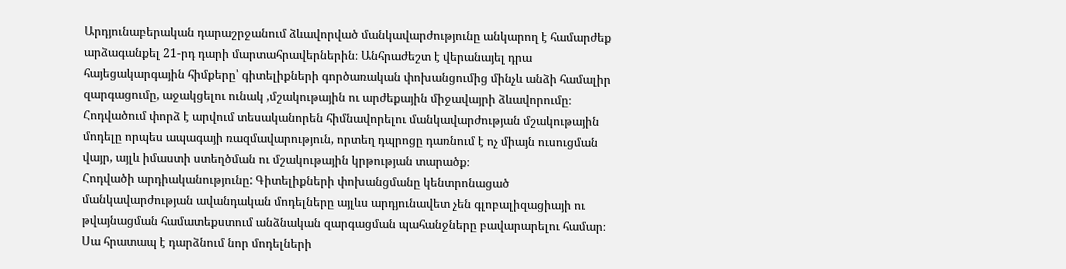Արդյունաբերական դարաշրջանում ձևավորված մանկավարժությունը անկարող է համարժեք արձագանքել 21-րդ դարի մարտահրավերներին։ Անհրաժեշտ է վերանայել դրա հայեցակարգային հիմքերը՝ գիտելիքների գործառական փոխանցումից մինչև անձի համալիր զարգացումը, աջակցելու ունակ ,մշակութային ու արժեքային միջավայրի ձևավորումը։ Հոդվածում փորձ է արվում տեսականորեն հիմնավորելու մանկավարժության մշակութային մոդելը որպես ապագայի ռազմավարություն, որտեղ դպրոցը դառնում է ոչ միայն ուսուցման վայր, այլև իմաստի ստեղծման ու մշակութային կրթության տարածք։
Հոդվածի արդիականությունը: Գիտելիքների փոխանցմանը կենտրոնացած մանկավարժության ավանդական մոդելները այլևս արդյունավետ չեն գլոբալիզացիայի ու թվայնացման համատեքստում անձնական զարգացման պահանջները բավարարելու համար։ Սա հրատապ է դարձնում նոր մոդելների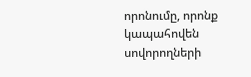որոնումը, որոնք կապահովեն սովորողների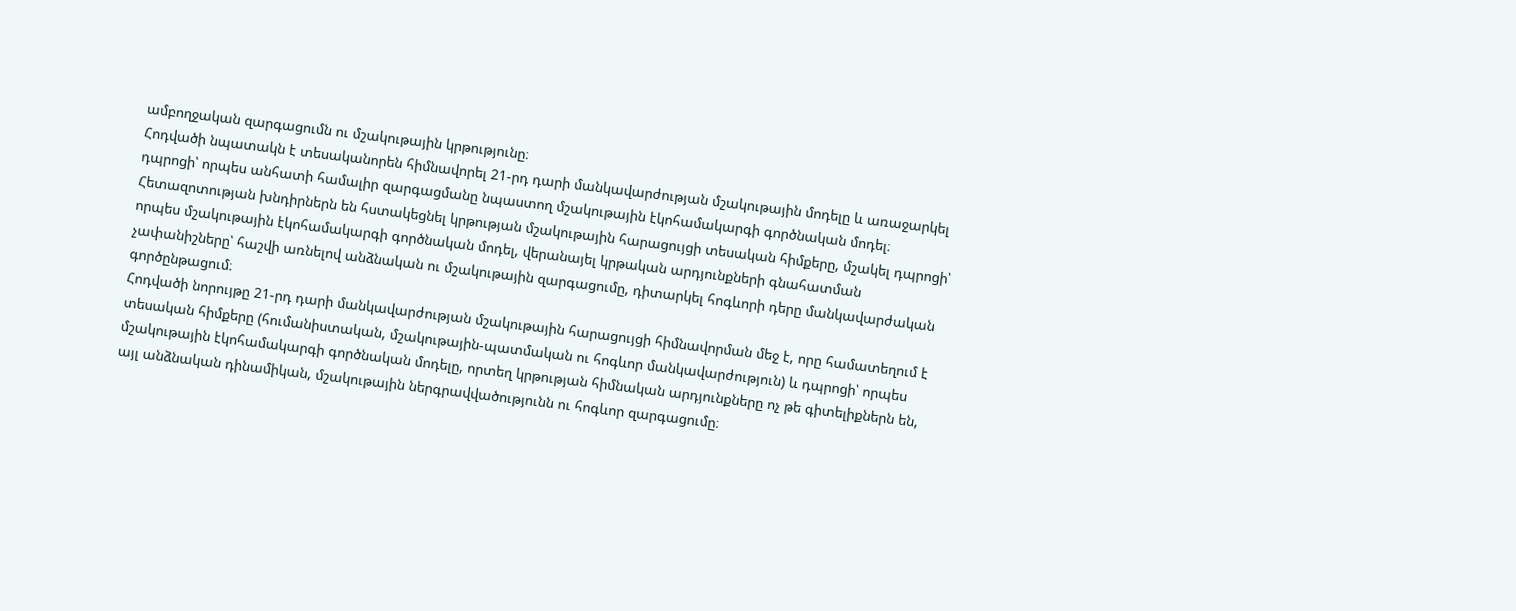ամբողջական զարգացումն ու մշակութային կրթությունը։
Հոդվածի նպատակն է տեսականորեն հիմնավորել 21-րդ դարի մանկավարժության մշակութային մոդելը և առաջարկել դպրոցի՝ որպես անհատի համալիր զարգացմանը նպաստող մշակութային էկոհամակարգի գործնական մոդել։
Հետազոտության խնդիրներն են հստակեցնել կրթության մշակութային հարացույցի տեսական հիմքերը, մշակել դպրոցի՝ որպես մշակութային էկոհամակարգի գործնական մոդել, վերանայել կրթական արդյունքների գնահատման չափանիշները՝ հաշվի առնելով անձնական ու մշակութային զարգացումը, դիտարկել հոգևորի դերը մանկավարժական գործընթացում։
Հոդվածի նորույթը 21-րդ դարի մանկավարժության մշակութային հարացույցի հիմնավորման մեջ է, որը համատեղում է տեսական հիմքերը (հումանիստական, մշակութային-պատմական ու հոգևոր մանկավարժություն) և դպրոցի՝ որպես մշակութային էկոհամակարգի գործնական մոդելը, որտեղ կրթության հիմնական արդյունքները ոչ թե գիտելիքներն են, այլ անձնական դինամիկան, մշակութային ներգրավվածությունն ու հոգևոր զարգացումը։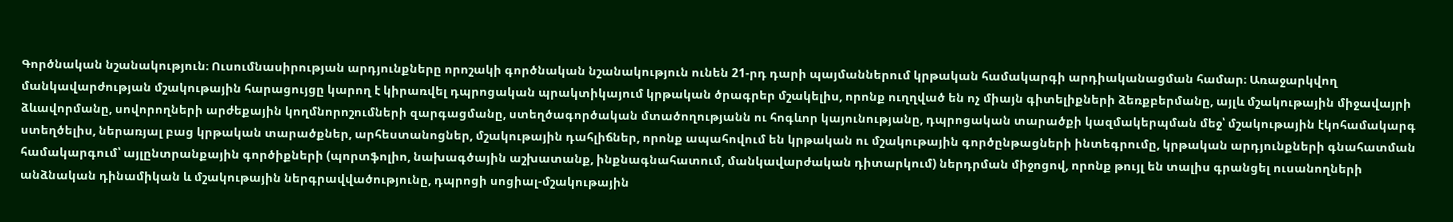Գործնական նշանակություն։ Ուսումնասիրության արդյունքները որոշակի գործնական նշանակություն ունեն 21-րդ դարի պայմաններում կրթական համակարգի արդիականացման համար։ Առաջարկվող մանկավարժության մշակութային հարացույցը կարող է կիրառվել դպրոցական պրակտիկայում կրթական ծրագրեր մշակելիս, որոնք ուղղված են ոչ միայն գիտելիքների ձեռքբերմանը, այլև մշակութային միջավայրի ձևավորմանը, սովորողների արժեքային կողմնորոշումների զարգացմանը, ստեղծագործական մտածողությանն ու հոգևոր կայունությանը, դպրոցական տարածքի կազմակերպման մեջ՝ մշակութային էկոհամակարգ ստեղծելիս, ներառյալ բաց կրթական տարածքներ, արհեստանոցներ, մշակութային դահլիճներ, որոնք ապահովում են կրթական ու մշակութային գործընթացների ինտեգրումը, կրթական արդյունքների գնահատման համակարգում՝ այլընտրանքային գործիքների (պորտֆոլիո, նախագծային աշխատանք, ինքնագնահատում, մանկավարժական դիտարկում) ներդրման միջոցով, որոնք թույլ են տալիս գրանցել ուսանողների անձնական դինամիկան և մշակութային ներգրավվածությունը, դպրոցի սոցիալ-մշակութային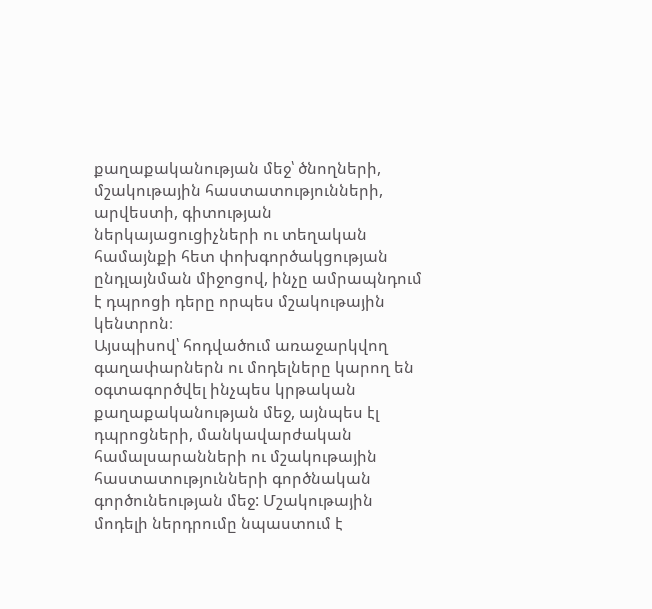քաղաքականության մեջ՝ ծնողների, մշակութային հաստատությունների, արվեստի, գիտության ներկայացուցիչների ու տեղական համայնքի հետ փոխգործակցության ընդլայնման միջոցով, ինչը ամրապնդում է դպրոցի դերը որպես մշակութային կենտրոն։
Այսպիսով՝ հոդվածում առաջարկվող գաղափարներն ու մոդելները կարող են օգտագործվել ինչպես կրթական քաղաքականության մեջ, այնպես էլ դպրոցների, մանկավարժական համալսարանների ու մշակութային հաստատությունների գործնական գործունեության մեջ: Մշակութային մոդելի ներդրումը նպաստում է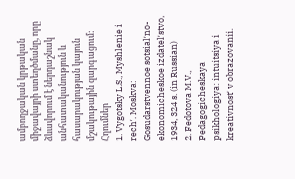ամբողջական կրթական միջավայրի ստեղծմանը, որը ձևավորում է ներդաշնակ անհատականություն և հասարակության կայուն մշակութային զարգացում:
Հղումներ
1. Vygotsky L.S., Myshlenie i rechʹ. Moskva: Gosudarstvennoe sotsialʹno-ekonomicheskoe izdatelʹstvo, 1934, 324 s. (in Russian)
2. Fedotova M.V., Pedagogicheskaya psikhologiya: intuitsiya i kreativnostʹ v obrazovanii.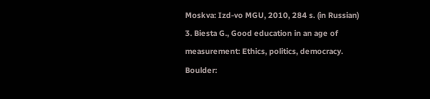Moskva: Izd-vo MGU, 2010, 284 s. (in Russian)
3. Biesta G., Good education in an age of measurement: Ethics, politics, democracy. Boulder: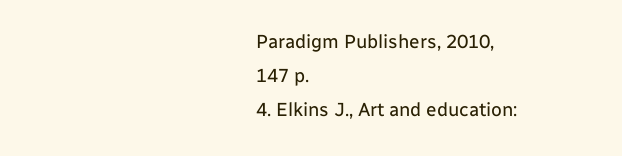Paradigm Publishers, 2010, 147 p.
4. Elkins J., Art and education: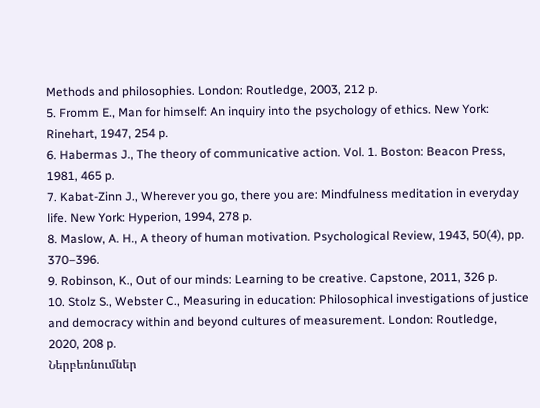Methods and philosophies. London: Routledge, 2003, 212 p.
5. Fromm E., Man for himself: An inquiry into the psychology of ethics. New York: Rinehart, 1947, 254 p.
6. Habermas J., The theory of communicative action. Vol. 1. Boston: Beacon Press, 1981, 465 p.
7. Kabat-Zinn J., Wherever you go, there you are: Mindfulness meditation in everyday life. New York: Hyperion, 1994, 278 p.
8. Maslow, A. H., A theory of human motivation. Psychological Review, 1943, 50(4), pp. 370–396.
9. Robinson, K., Out of our minds: Learning to be creative. Capstone, 2011, 326 p.
10. Stolz S., Webster C., Measuring in education: Philosophical investigations of justice and democracy within and beyond cultures of measurement. London: Routledge, 2020, 208 p.
Ներբեռնումներ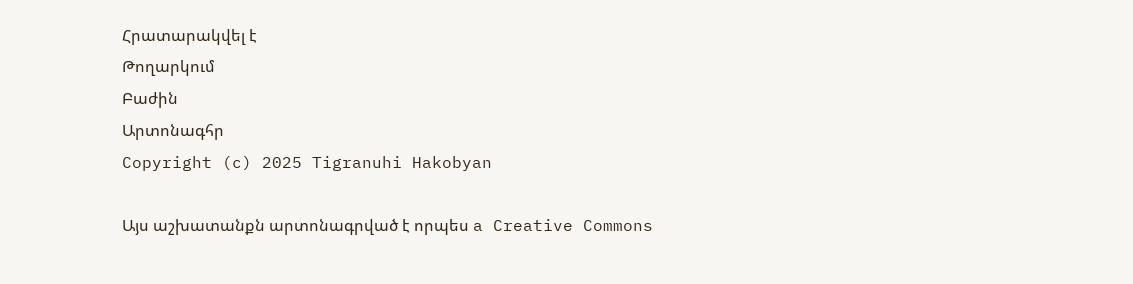Հրատարակվել է
Թողարկում
Բաժին
Արտոնագհր
Copyright (c) 2025 Tigranuhi Hakobyan

Այս աշխատանքն արտոնագրված է որպես a Creative Commons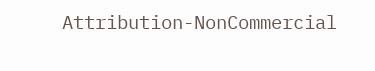Attribution-NonCommercial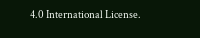4.0 International License.